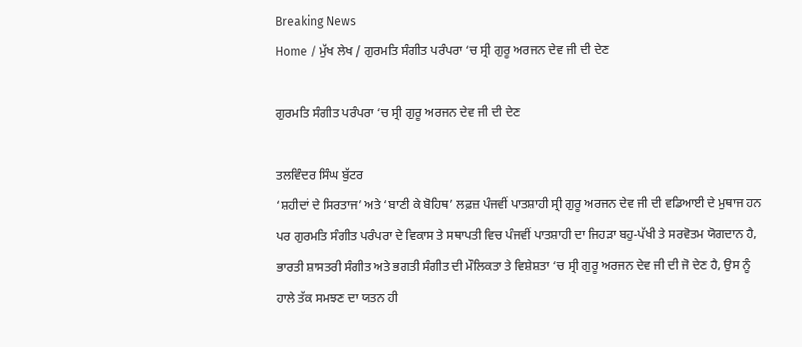Breaking News
Home / ਮੁੱਖ ਲੇਖ / ਗੁਰਮਤਿ ਸੰਗੀਤ ਪਰੰਪਰਾ ‘ਚ ਸ੍ਰੀ ਗੁਰੂ ਅਰਜਨ ਦੇਵ ਜੀ ਦੀ ਦੇਣ

ਗੁਰਮਤਿ ਸੰਗੀਤ ਪਰੰਪਰਾ ‘ਚ ਸ੍ਰੀ ਗੁਰੂ ਅਰਜਨ ਦੇਵ ਜੀ ਦੀ ਦੇਣ

ਤਲਵਿੰਦਰ ਸਿੰਘ ਬੁੱਟਰ
‘ਸ਼ਹੀਦਾਂ ਦੇ ਸਿਰਤਾਜ’ ਅਤੇ ‘ਬਾਣੀ ਕੇ ਬੋਹਿਥ’ ਲਫ਼ਜ਼ ਪੰਜਵੀਂ ਪਾਤਸ਼ਾਹੀ ਸ੍ਰੀ ਗੁਰੂ ਅਰਜਨ ਦੇਵ ਜੀ ਦੀ ਵਡਿਆਈ ਦੇ ਮੁਥਾਜ ਹਨ ਪਰ ਗੁਰਮਤਿ ਸੰਗੀਤ ਪਰੰਪਰਾ ਦੇ ਵਿਕਾਸ ਤੇ ਸਥਾਪਤੀ ਵਿਚ ਪੰਜਵੀਂ ਪਾਤਸ਼ਾਹੀ ਦਾ ਜਿਹੜਾ ਬਹੁ-ਪੱਖੀ ਤੇ ਸਰਵੋਤਮ ਯੋਗਦਾਨ ਹੈ, ਭਾਰਤੀ ਸ਼ਾਸਤਰੀ ਸੰਗੀਤ ਅਤੇ ਭਗਤੀ ਸੰਗੀਤ ਦੀ ਮੌਲਿਕਤਾ ਤੇ ਵਿਸ਼ੇਸ਼ਤਾ ‘ਚ ਸ੍ਰੀ ਗੁਰੂ ਅਰਜਨ ਦੇਵ ਜੀ ਦੀ ਜੋ ਦੇਣ ਹੈ, ਉਸ ਨੂੰ ਹਾਲੇ ਤੱਕ ਸਮਝਣ ਦਾ ਯਤਨ ਹੀ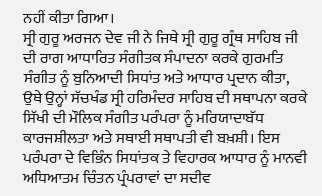ਨਹੀਂ ਕੀਤਾ ਗਿਆ।
ਸ੍ਰੀ ਗੁਰੂ ਅਰਜਨ ਦੇਵ ਜੀ ਨੇ ਜਿਥੇ ਸ੍ਰੀ ਗੁਰੂ ਗ੍ਰੰਥ ਸਾਹਿਬ ਜੀ ਦੀ ਰਾਗ ਆਧਾਰਿਤ ਸੰਗੀਤਕ ਸੰਪਾਦਨਾ ਕਰਕੇ ਗੁਰਮਤਿ ਸੰਗੀਤ ਨੂੰ ਬੁਨਿਆਦੀ ਸਿਧਾਂਤ ਅਤੇ ਆਧਾਰ ਪ੍ਰਦਾਨ ਕੀਤਾ, ਉਥੇ ਉਨ੍ਹਾਂ ਸੱਚਖੰਡ ਸ੍ਰੀ ਹਰਿਮੰਦਰ ਸਾਹਿਬ ਦੀ ਸਥਾਪਨਾ ਕਰਕੇ ਸਿੱਖੀ ਦੀ ਮੌਲਿਕ ਸੰਗੀਤ ਪਰੰਪਰਾ ਨੂੰ ਮਰਿਯਾਦਾਬੱਧ ਕਾਰਜਸ਼ੀਲਤਾ ਅਤੇ ਸਥਾਈ ਸਥਾਪਤੀ ਵੀ ਬਖ਼ਸ਼ੀ। ਇਸ ਪਰੰਪਰਾ ਦੇ ਵਿਭਿੰਨ ਸਿਧਾਂਤਕ ਤੇ ਵਿਹਾਰਕ ਆਧਾਰ ਨੂੰ ਮਾਨਵੀ ਅਧਿਆਤਮ ਚਿੰਤਨ ਪ੍ਰੰਪਰਾਵਾਂ ਦਾ ਸਦੀਵ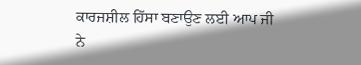ਕਾਰਜਸ਼ੀਲ ਹਿੱਸਾ ਬਣਾਉਣ ਲਈ ਆਪ ਜੀ ਨੇ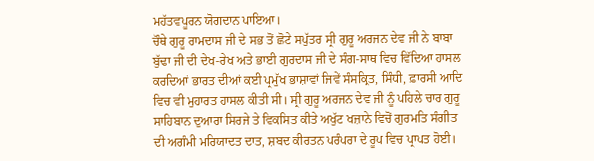ਮਹੱਤਵਪੂਰਨ ਯੋਗਦਾਨ ਪਾਇਆ।
ਚੌਥੇ ਗੁਰੂ ਰਾਮਦਾਸ ਜੀ ਦੇ ਸਭ ਤੋਂ ਛੋਟੇ ਸਪੁੱਤਰ ਸ੍ਰੀ ਗੁਰੂ ਅਰਜਨ ਦੇਵ ਜੀ ਨੇ ਬਾਬਾ ਬੁੱਢਾ ਜੀ ਦੀ ਦੇਖ-ਰੇਖ ਅਤੇ ਭਾਈ ਗੁਰਦਾਸ ਜੀ ਦੇ ਸੰਗ-ਸਾਥ ਵਿਚ ਵਿੱਦਿਆ ਹਾਸਲ ਕਰਦਿਆਂ ਭਾਰਤ ਦੀਆਂ ਕਈ ਪ੍ਰਮੁੱਖ ਭਾਸ਼ਾਵਾਂ ਜਿਵੇਂ ਸੰਸਕ੍ਰਿਤ, ਸਿੰਧੀ, ਫ਼ਾਰਸੀ ਆਦਿ ਵਿਚ ਵੀ ਮੁਹਾਰਤ ਹਾਸਲ ਕੀਤੀ ਸੀ। ਸ੍ਰੀ ਗੁਰੂ ਅਰਜਨ ਦੇਵ ਜੀ ਨੂੰ ਪਹਿਲੇ ਚਾਰ ਗੁਰੂ ਸਾਹਿਬਾਨ ਦੁਆਰਾ ਸਿਰਜੇ ਤੇ ਵਿਕਸਿਤ ਕੀਤੇ ਅਖੁੱਟ ਖਜ਼ਾਨੇ ਵਿਚੋਂ ਗੁਰਮਤਿ ਸੰਗੀਤ ਦੀ ਅਗੰਮੀ ਮਰਿਯਾਦਤ ਦਾਤ, ਸ਼ਬਦ ਕੀਰਤਨ ਪਰੰਪਰਾ ਦੇ ਰੂਪ ਵਿਚ ਪ੍ਰਾਪਤ ਹੋਈ।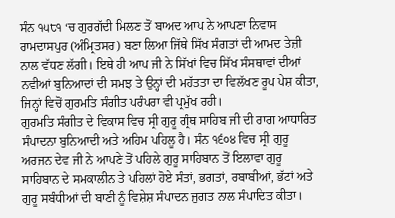ਸੰਨ ੧੫੮੧ ‘ਚ ਗੁਰਗੱਦੀ ਮਿਲਣ ਤੋਂ ਬਾਅਦ ਆਪ ਨੇ ਆਪਣਾ ਨਿਵਾਸ ਰਾਮਦਾਸਪੁਰ (ਅੰਮ੍ਰਿਤਸਰ) ਬਣਾ ਲਿਆ ਜਿੱਥੇ ਸਿੱਖ ਸੰਗਤਾਂ ਦੀ ਆਮਦ ਤੇਜ਼ੀ ਨਾਲ ਵੱਧਣ ਲੱਗੀ। ਇਥੇ ਹੀ ਆਪ ਜੀ ਨੇ ਸਿੱਖਾਂ ਵਿਚ ਸਿੱਖ ਸੰਸਥਾਵਾਂ ਦੀਆਂ ਨਵੀਆਂ ਬੁਨਿਆਦਾਂ ਦੀ ਸਮਝ ਤੇ ਉਨ੍ਹਾਂ ਦੀ ਮਹੱਤਤਾ ਦਾ ਵਿਲੱਖਣ ਰੂਪ ਪੇਸ਼ ਕੀਤਾ, ਜਿਨ੍ਹਾਂ ਵਿਚੋਂ ਗੁਰਮਤਿ ਸੰਗੀਤ ਪਰੰਪਰਾ ਵੀ ਪ੍ਰਮੁੱਖ ਰਹੀ।
ਗੁਰਮਤਿ ਸੰਗੀਤ ਦੇ ਵਿਕਾਸ ਵਿਚ ਸ੍ਰੀ ਗੁਰੂ ਗ੍ਰੰਥ ਸਾਹਿਬ ਜੀ ਦੀ ਰਾਗ ਆਧਾਰਿਤ ਸੰਪਾਦਨਾ ਬੁਨਿਆਦੀ ਅਤੇ ਅਹਿਮ ਪਹਿਲੂ ਹੈ। ਸੰਨ ੧੬੦੪ ਵਿਚ ਸ੍ਰੀ ਗੁਰੂ ਅਰਜਨ ਦੇਵ ਜੀ ਨੇ ਆਪਣੇ ਤੋਂ ਪਹਿਲੇ ਗੁਰੂ ਸਾਹਿਬਾਨ ਤੋਂ ਇਲਾਵਾ ਗੁਰੂ ਸਾਹਿਬਾਨ ਦੇ ਸਮਕਾਲੀਨ ਤੇ ਪਹਿਲਾਂ ਹੋਏ ਸੰਤਾਂ, ਭਗਤਾਂ, ਰਬਾਬੀਆਂ, ਭੱਟਾਂ ਅਤੇ ਗੁਰੂ ਸਬੰਧੀਆਂ ਦੀ ਬਾਣੀ ਨੂੰ ਵਿਸ਼ੇਸ਼ ਸੰਪਾਦਨ ਜੁਗਤ ਨਾਲ ਸੰਪਾਦਿਤ ਕੀਤਾ।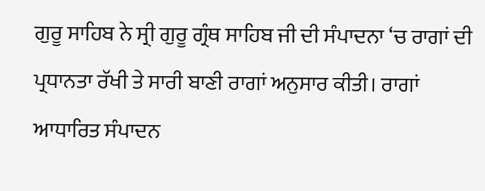ਗੁਰੂ ਸਾਹਿਬ ਨੇ ਸ੍ਰੀ ਗੁਰੂ ਗ੍ਰੰਥ ਸਾਹਿਬ ਜੀ ਦੀ ਸੰਪਾਦਨਾ ‘ਚ ਰਾਗਾਂ ਦੀ ਪ੍ਰਧਾਨਤਾ ਰੱਖੀ ਤੇ ਸਾਰੀ ਬਾਣੀ ਰਾਗਾਂ ਅਨੁਸਾਰ ਕੀਤੀ। ਰਾਗਾਂ ਆਧਾਰਿਤ ਸੰਪਾਦਨ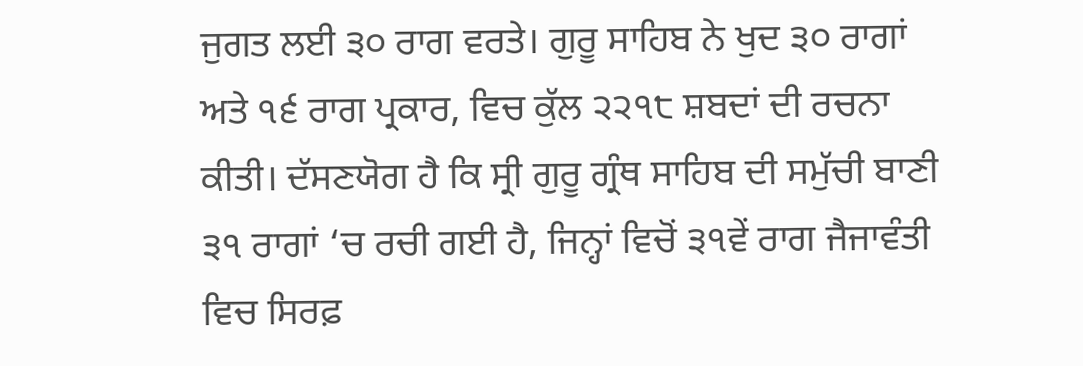ਜੁਗਤ ਲਈ ੩੦ ਰਾਗ ਵਰਤੇ। ਗੁਰੂ ਸਾਹਿਬ ਨੇ ਖੁਦ ੩੦ ਰਾਗਾਂ ਅਤੇ ੧੬ ਰਾਗ ਪ੍ਰਕਾਰ, ਵਿਚ ਕੁੱਲ ੨੨੧੮ ਸ਼ਬਦਾਂ ਦੀ ਰਚਨਾ ਕੀਤੀ। ਦੱਸਣਯੋਗ ਹੈ ਕਿ ਸ੍ਰੀ ਗੁਰੂ ਗ੍ਰੰਥ ਸਾਹਿਬ ਦੀ ਸਮੁੱਚੀ ਬਾਣੀ ੩੧ ਰਾਗਾਂ ‘ਚ ਰਚੀ ਗਈ ਹੈ, ਜਿਨ੍ਹਾਂ ਵਿਚੋਂ ੩੧ਵੇਂ ਰਾਗ ਜੈਜਾਵੰਤੀ ਵਿਚ ਸਿਰਫ਼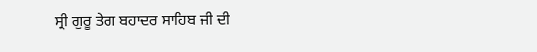ਸ੍ਰੀ ਗੁਰੂ ਤੇਗ ਬਹਾਦਰ ਸਾਹਿਬ ਜੀ ਦੀ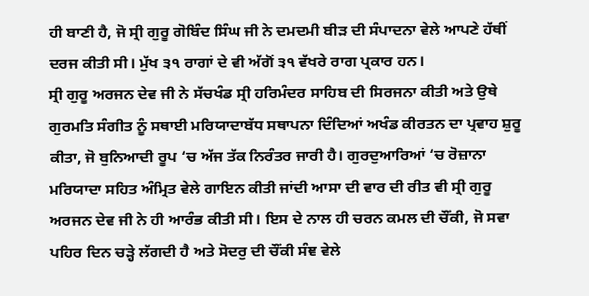ਹੀ ਬਾਣੀ ਹੈ, ਜੋ ਸ੍ਰੀ ਗੁਰੂ ਗੋਬਿੰਦ ਸਿੰਘ ਜੀ ਨੇ ਦਮਦਮੀ ਬੀੜ ਦੀ ਸੰਪਾਦਨਾ ਵੇਲੇ ਆਪਣੇ ਹੱਥੀਂ ਦਰਜ ਕੀਤੀ ਸੀ। ਮੁੱਖ ੩੧ ਰਾਗਾਂ ਦੇ ਵੀ ਅੱਗੋਂ ੩੧ ਵੱਖਰੇ ਰਾਗ ਪ੍ਰਕਾਰ ਹਨ।
ਸ੍ਰੀ ਗੁਰੂ ਅਰਜਨ ਦੇਵ ਜੀ ਨੇ ਸੱਚਖੰਡ ਸ੍ਰੀ ਹਰਿਮੰਦਰ ਸਾਹਿਬ ਦੀ ਸਿਰਜਨਾ ਕੀਤੀ ਅਤੇ ਉਥੇ ਗੁਰਮਤਿ ਸੰਗੀਤ ਨੂੰ ਸਥਾਈ ਮਰਿਯਾਦਾਬੱਧ ਸਥਾਪਨਾ ਦਿੰਦਿਆਂ ਅਖੰਡ ਕੀਰਤਨ ਦਾ ਪ੍ਰਵਾਹ ਸ਼ੁਰੂ ਕੀਤਾ, ਜੋ ਬੁਨਿਆਦੀ ਰੂਪ ‘ਚ ਅੱਜ ਤੱਕ ਨਿਰੰਤਰ ਜਾਰੀ ਹੈ। ਗੁਰਦੁਆਰਿਆਂ ‘ਚ ਰੋਜ਼ਾਨਾ ਮਰਿਯਾਦਾ ਸਹਿਤ ਅੰਮ੍ਰਿਤ ਵੇਲੇ ਗਾਇਨ ਕੀਤੀ ਜਾਂਦੀ ਆਸਾ ਦੀ ਵਾਰ ਦੀ ਰੀਤ ਵੀ ਸ੍ਰੀ ਗੁਰੂ ਅਰਜਨ ਦੇਵ ਜੀ ਨੇ ਹੀ ਆਰੰਭ ਕੀਤੀ ਸੀ। ਇਸ ਦੇ ਨਾਲ ਹੀ ਚਰਨ ਕਮਲ ਦੀ ਚੌਂਕੀ, ਜੋ ਸਵਾ ਪਹਿਰ ਦਿਨ ਚੜ੍ਹੇ ਲੱਗਦੀ ਹੈ ਅਤੇ ਸੋਦਰੁ ਦੀ ਚੌਂਕੀ ਸੰਞ ਵੇਲੇ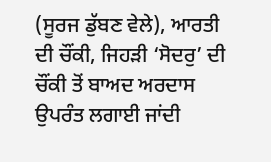(ਸੂਰਜ ਡੁੱਬਣ ਵੇਲੇ), ਆਰਤੀ ਦੀ ਚੌਂਕੀ, ਜਿਹੜੀ ‘ਸੋਦਰੁ’ ਦੀ ਚੌਂਕੀ ਤੋਂ ਬਾਅਦ ਅਰਦਾਸ ਉਪਰੰਤ ਲਗਾਈ ਜਾਂਦੀ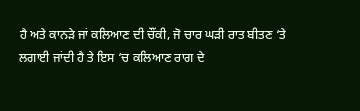ਹੈ ਅਤੇ ਕਾਨੜੇ ਜਾਂ ਕਲਿਆਣ ਦੀ ਚੌਂਕੀ, ਜੋ ਚਾਰ ਘੜੀ ਰਾਤ ਬੀਤਣ ‘ਤੇ ਲਗਾਈ ਜਾਂਦੀ ਹੈ ਤੇ ਇਸ ‘ਚ ਕਲਿਆਣ ਰਾਗ ਦੇ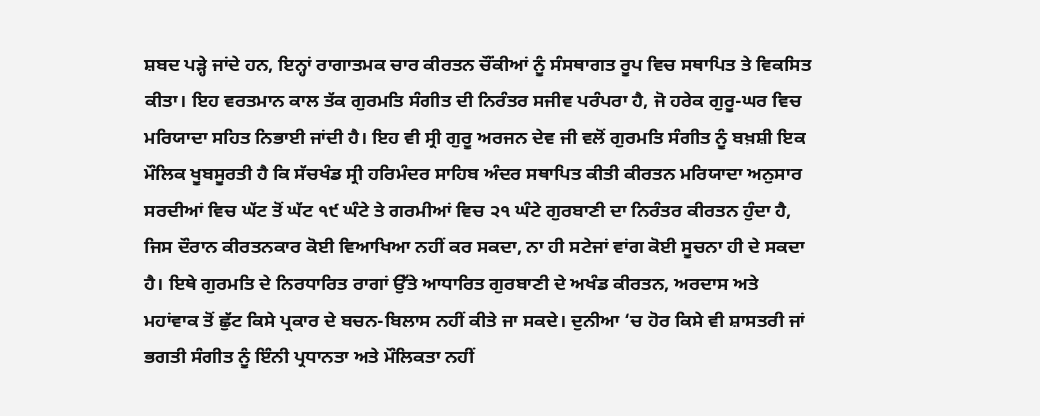ਸ਼ਬਦ ਪੜ੍ਹੇ ਜਾਂਦੇ ਹਨ, ਇਨ੍ਹਾਂ ਰਾਗਾਤਮਕ ਚਾਰ ਕੀਰਤਨ ਚੌਂਕੀਆਂ ਨੂੰ ਸੰਸਥਾਗਤ ਰੂਪ ਵਿਚ ਸਥਾਪਿਤ ਤੇ ਵਿਕਸਿਤ ਕੀਤਾ। ਇਹ ਵਰਤਮਾਨ ਕਾਲ ਤੱਕ ਗੁਰਮਤਿ ਸੰਗੀਤ ਦੀ ਨਿਰੰਤਰ ਸਜੀਵ ਪਰੰਪਰਾ ਹੈ, ਜੋ ਹਰੇਕ ਗੁਰੂ-ਘਰ ਵਿਚ ਮਰਿਯਾਦਾ ਸਹਿਤ ਨਿਭਾਈ ਜਾਂਦੀ ਹੈ। ਇਹ ਵੀ ਸ੍ਰੀ ਗੁਰੂ ਅਰਜਨ ਦੇਵ ਜੀ ਵਲੋਂ ਗੁਰਮਤਿ ਸੰਗੀਤ ਨੂੰ ਬਖ਼ਸ਼ੀ ਇਕ ਮੌਲਿਕ ਖੂਬਸੂਰਤੀ ਹੈ ਕਿ ਸੱਚਖੰਡ ਸ੍ਰੀ ਹਰਿਮੰਦਰ ਸਾਹਿਬ ਅੰਦਰ ਸਥਾਪਿਤ ਕੀਤੀ ਕੀਰਤਨ ਮਰਿਯਾਦਾ ਅਨੁਸਾਰ ਸਰਦੀਆਂ ਵਿਚ ਘੱਟ ਤੋਂ ਘੱਟ ੧੯ ਘੰਟੇ ਤੇ ਗਰਮੀਆਂ ਵਿਚ ੨੧ ਘੰਟੇ ਗੁਰਬਾਣੀ ਦਾ ਨਿਰੰਤਰ ਕੀਰਤਨ ਹੁੰਦਾ ਹੈ, ਜਿਸ ਦੌਰਾਨ ਕੀਰਤਨਕਾਰ ਕੋਈ ਵਿਆਖਿਆ ਨਹੀਂ ਕਰ ਸਕਦਾ, ਨਾ ਹੀ ਸਟੇਜਾਂ ਵਾਂਗ ਕੋਈ ਸੂਚਨਾ ਹੀ ਦੇ ਸਕਦਾ ਹੈ। ਇਥੇ ਗੁਰਮਤਿ ਦੇ ਨਿਰਧਾਰਿਤ ਰਾਗਾਂ ਉੱਤੇ ਆਧਾਰਿਤ ਗੁਰਬਾਣੀ ਦੇ ਅਖੰਡ ਕੀਰਤਨ, ਅਰਦਾਸ ਅਤੇ ਮਹਾਂਵਾਕ ਤੋਂ ਛੁੱਟ ਕਿਸੇ ਪ੍ਰਕਾਰ ਦੇ ਬਚਨ-ਬਿਲਾਸ ਨਹੀਂ ਕੀਤੇ ਜਾ ਸਕਦੇ। ਦੁਨੀਆ ‘ਚ ਹੋਰ ਕਿਸੇ ਵੀ ਸ਼ਾਸਤਰੀ ਜਾਂ ਭਗਤੀ ਸੰਗੀਤ ਨੂੰ ਇੰਨੀ ਪ੍ਰਧਾਨਤਾ ਅਤੇ ਮੌਲਿਕਤਾ ਨਹੀਂ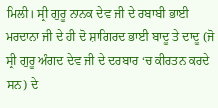ਮਿਲੀ। ਸ੍ਰੀ ਗੁਰੂ ਨਾਨਕ ਦੇਵ ਜੀ ਦੇ ਰਬਾਬੀ ਭਾਈ ਮਰਦਾਨਾ ਜੀ ਦੇ ਹੀ ਦੋ ਸ਼ਾਗਿਰਦ ਭਾਈ ਬਾਦੂ ਤੇ ਦਾਦੂ (ਜੋ ਸ੍ਰੀ ਗੁਰੂ ਅੰਗਦ ਦੇਵ ਜੀ ਦੇ ਦਰਬਾਰ ‘ਚ ਕੀਰਤਨ ਕਰਦੇ ਸਨ) ਦੇ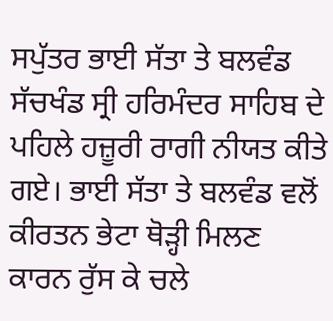ਸਪੁੱਤਰ ਭਾਈ ਸੱਤਾ ਤੇ ਬਲਵੰਡ ਸੱਚਖੰਡ ਸ੍ਰੀ ਹਰਿਮੰਦਰ ਸਾਹਿਬ ਦੇ ਪਹਿਲੇ ਹਜ਼ੂਰੀ ਰਾਗੀ ਨੀਯਤ ਕੀਤੇ ਗਏ। ਭਾਈ ਸੱਤਾ ਤੇ ਬਲਵੰਡ ਵਲੋਂ ਕੀਰਤਨ ਭੇਟਾ ਥੋੜ੍ਹੀ ਮਿਲਣ ਕਾਰਨ ਰੁੱਸ ਕੇ ਚਲੇ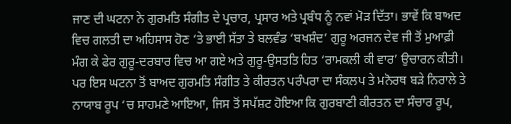ਜਾਣ ਦੀ ਘਟਨਾ ਨੇ ਗੁਰਮਤਿ ਸੰਗੀਤ ਦੇ ਪ੍ਰਚਾਰ, ਪ੍ਰਸਾਰ ਅਤੇ ਪ੍ਰਬੰਧ ਨੂੰ ਨਵਾਂ ਮੋੜ ਦਿੱਤਾ। ਭਾਵੇਂ ਕਿ ਬਾਅਦ ਵਿਚ ਗਲਤੀ ਦਾ ਅਹਿਸਾਸ ਹੋਣ ‘ਤੇ ਭਾਈ ਸੱਤਾ ਤੇ ਬਲਵੰਡ ‘ਬਖਸ਼ੰਦ’ ਗੁਰੂ ਅਰਜਨ ਦੇਵ ਜੀ ਤੋਂ ਮੁਆਫ਼ੀ ਮੰਗ ਕੇ ਫੇਰ ਗੁਰੂ-ਦਰਬਾਰ ਵਿਚ ਆ ਗਏ ਅਤੇ ਗੁਰੂ-ਉਸਤਤਿ ਹਿਤ ‘ਰਾਮਕਲੀ ਕੀ ਵਾਰ’ ਉਚਾਰਨ ਕੀਤੀ। ਪਰ ਇਸ ਘਟਨਾ ਤੋਂ ਬਾਅਦ ਗੁਰਮਤਿ ਸੰਗੀਤ ਤੇ ਕੀਰਤਨ ਪਰੰਪਰਾ ਦਾ ਸੰਕਲਪ ਤੇ ਮਨੋਰਥ ਬੜੇ ਨਿਰਾਲੇ ਤੇ ਨਾਯਾਬ ਰੂਪ ‘ਚ ਸਾਹਮਣੇ ਆਇਆ, ਜਿਸ ਤੋਂ ਸਪੱਸ਼ਟ ਹੋਇਆ ਕਿ ਗੁਰਬਾਣੀ ਕੀਰਤਨ ਦਾ ਸੰਚਾਰ ਰੂਪ,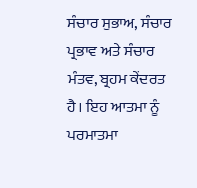ਸੰਚਾਰ ਸੁਭਾਅ, ਸੰਚਾਰ ਪ੍ਰਭਾਵ ਅਤੇ ਸੰਚਾਰ ਮੰਤਵ, ਬ੍ਰਹਮ ਕੇਂਦਰਤ ਹੈ। ਇਹ ਆਤਮਾ ਨੂੰ ਪਰਮਾਤਮਾ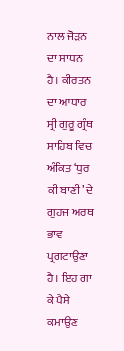ਨਾਲ ਜੋੜਨ ਦਾ ਸਾਧਨ ਹੈ। ਕੀਰਤਨ ਦਾ ਆਧਾਰ ਸ੍ਰੀ ਗੁਰੂ ਗ੍ਰੰਥ ਸਾਹਿਬ ਵਿਚ ਅੰਕਿਤ ‘ਧੁਰ ਕੀ ਬਾਣੀ’ ਦੇ ਗੁਹਜ ਅਰਥ ਭਾਵ ਪ੍ਰਗਟਾਉਣਾ ਹੈ। ਇਹ ਗਾ ਕੇ ਪੈਸੇ ਕਮਾਉਣ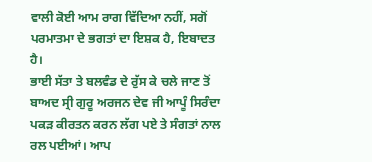ਵਾਲੀ ਕੋਈ ਆਮ ਰਾਗ ਵਿੱਦਿਆ ਨਹੀਂ, ਸਗੋਂ ਪਰਮਾਤਮਾ ਦੇ ਭਗਤਾਂ ਦਾ ਇਸ਼ਕ ਹੈ, ਇਬਾਦਤ ਹੈ।
ਭਾਈ ਸੱਤਾ ਤੇ ਬਲਵੰਡ ਦੇ ਰੁੱਸ ਕੇ ਚਲੇ ਜਾਣ ਤੋਂ ਬਾਅਦ ਸ੍ਰੀ ਗੁਰੂ ਅਰਜਨ ਦੇਵ ਜੀ ਆਪੂੰ ਸਿਰੰਦਾ ਪਕੜ ਕੀਰਤਨ ਕਰਨ ਲੱਗ ਪਏ ਤੇ ਸੰਗਤਾਂ ਨਾਲ ਰਲ ਪਈਆਂ। ਆਪ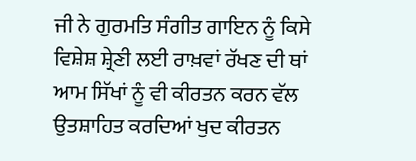ਜੀ ਨੇ ਗੁਰਮਤਿ ਸੰਗੀਤ ਗਾਇਨ ਨੂੰ ਕਿਸੇ ਵਿਸ਼ੇਸ਼ ਸ਼੍ਰੇਣੀ ਲਈ ਰਾਖ਼ਵਾਂ ਰੱਖਣ ਦੀ ਥਾਂ ਆਮ ਸਿੱਖਾਂ ਨੂੰ ਵੀ ਕੀਰਤਨ ਕਰਨ ਵੱਲ ਉਤਸ਼ਾਹਿਤ ਕਰਦਿਆਂ ਖੁਦ ਕੀਰਤਨ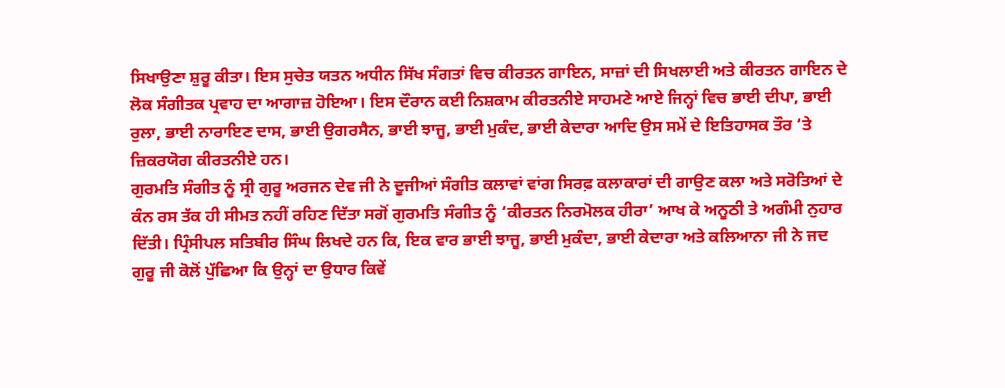ਸਿਖਾਉਣਾ ਸ਼ੁਰੂ ਕੀਤਾ। ਇਸ ਸੁਚੇਤ ਯਤਨ ਅਧੀਨ ਸਿੱਖ ਸੰਗਤਾਂ ਵਿਚ ਕੀਰਤਨ ਗਾਇਨ, ਸਾਜ਼ਾਂ ਦੀ ਸਿਖਲਾਈ ਅਤੇ ਕੀਰਤਨ ਗਾਇਨ ਦੇ ਲੋਕ ਸੰਗੀਤਕ ਪ੍ਰਵਾਹ ਦਾ ਆਗਾਜ਼ ਹੋਇਆ। ਇਸ ਦੌਰਾਨ ਕਈ ਨਿਸ਼ਕਾਮ ਕੀਰਤਨੀਏ ਸਾਹਮਣੇ ਆਏ ਜਿਨ੍ਹਾਂ ਵਿਚ ਭਾਈ ਦੀਪਾ, ਭਾਈ ਰੁਲਾ, ਭਾਈ ਨਾਰਾਇਣ ਦਾਸ, ਭਾਈ ਉਗਰਸੈਨ, ਭਾਈ ਝਾਜੂ, ਭਾਈ ਮੁਕੰਦ, ਭਾਈ ਕੇਦਾਰਾ ਆਦਿ ਉਸ ਸਮੇਂ ਦੇ ਇਤਿਹਾਸਕ ਤੌਰ ‘ਤੇ ਜ਼ਿਕਰਯੋਗ ਕੀਰਤਨੀਏ ਹਨ।
ਗੁਰਮਤਿ ਸੰਗੀਤ ਨੂੰ ਸ੍ਰੀ ਗੁਰੂ ਅਰਜਨ ਦੇਵ ਜੀ ਨੇ ਦੂਜੀਆਂ ਸੰਗੀਤ ਕਲਾਵਾਂ ਵਾਂਗ ਸਿਰਫ਼ ਕਲਾਕਾਰਾਂ ਦੀ ਗਾਉਣ ਕਲਾ ਅਤੇ ਸਰੋਤਿਆਂ ਦੇ ਕੰਨ ਰਸ ਤੱਕ ਹੀ ਸੀਮਤ ਨਹੀਂ ਰਹਿਣ ਦਿੱਤਾ ਸਗੋਂ ਗੁਰਮਤਿ ਸੰਗੀਤ ਨੂੰ ‘ਕੀਰਤਨ ਨਿਰਮੋਲਕ ਹੀਰਾ’ ਆਖ ਕੇ ਅਨੂਠੀ ਤੇ ਅਗੰਮੀ ਨੁਹਾਰ ਦਿੱਤੀ। ਪ੍ਰਿੰਸੀਪਲ ਸਤਿਬੀਰ ਸਿੰਘ ਲਿਖਦੇ ਹਨ ਕਿ, ਇਕ ਵਾਰ ਭਾਈ ਝਾਜੂ, ਭਾਈ ਮੁਕੰਦਾ, ਭਾਈ ਕੇਦਾਰਾ ਅਤੇ ਕਲਿਆਨਾ ਜੀ ਨੇ ਜਦ ਗੁਰੂ ਜੀ ਕੋਲੋਂ ਪੁੱਛਿਆ ਕਿ ਉਨ੍ਹਾਂ ਦਾ ਉਧਾਰ ਕਿਵੇਂ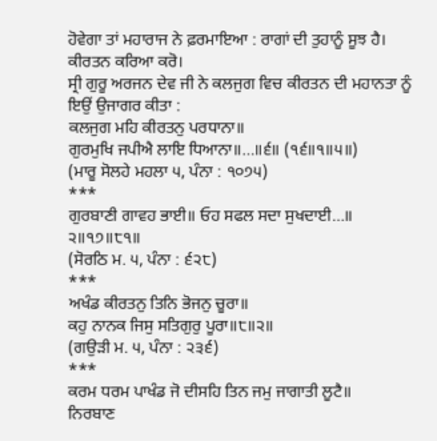ਹੋਵੇਗਾ ਤਾਂ ਮਹਾਰਾਜ ਨੇ ਫ਼ਰਮਾਇਆ : ਰਾਗਾਂ ਦੀ ਤੁਹਾਨੂੰ ਸੂਝ ਹੈ। ਕੀਰਤਨ ਕਰਿਆ ਕਰੋ।
ਸ੍ਰੀ ਗੁਰੂ ਅਰਜਨ ਦੇਵ ਜੀ ਨੇ ਕਲਜੁਗ ਵਿਚ ਕੀਰਤਨ ਦੀ ਮਹਾਨਤਾ ਨੂੰ ਇਉਂ ਉਜਾਗਰ ਕੀਤਾ :
ਕਲਜੁਗ ਮਹਿ ਕੀਰਤਨੁ ਪਰਧਾਨਾ॥
ਗੁਰਮੁਖਿ ਜਪੀਐ ਲਾਇ ਧਿਆਨਾ॥…॥੬॥ (੧੬॥੧॥੫॥)
(ਮਾਰੂ ਸੋਲਹੇ ਮਹਲਾ ੫, ਪੰਨਾ : ੧੦੭੫)
***
ਗੁਰਬਾਣੀ ਗਾਵਹ ਭਾਈ॥ ਓਹ ਸਫਲ ਸਦਾ ਸੁਖਦਾਈ…॥ ੨॥੧੭॥੮੧॥
(ਸੋਰਠਿ ਮ. ੫, ਪੰਨਾ : ੬੨੮)
***
ਅਖੰਡ ਕੀਰਤਨੁ ਤਿਨਿ ਭੋਜਨੁ ਚੂਰਾ॥
ਕਹੁ ਨਾਨਕ ਜਿਸੁ ਸਤਿਗੁਰੁ ਪੂਰਾ॥੮॥੨॥
(ਗਉੜੀ ਮ. ੫, ਪੰਨਾ : ੨੩੬)
***
ਕਰਮ ਧਰਮ ਪਾਖੰਡ ਜੋ ਦੀਸਹਿ ਤਿਨ ਜਮੁ ਜਾਗਾਤੀ ਲੂਟੈ॥
ਨਿਰਬਾਣ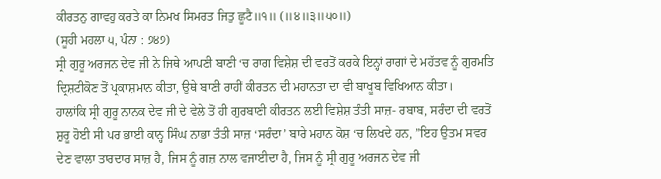ਕੀਰਤਨੁ ਗਾਵਹੁ ਕਰਤੇ ਕਾ ਨਿਮਖ ਸਿਮਰਤ ਜਿਤੁ ਛੂਟੈ॥੧॥ (॥੪॥੩॥੫੦॥)
(ਸੂਹੀ ਮਹਲਾ ੫, ਪੰਨਾ : ੭੪੭)
ਸ੍ਰੀ ਗੁਰੂ ਅਰਜਨ ਦੇਵ ਜੀ ਨੇ ਜਿਥੇ ਆਪਣੀ ਬਾਣੀ ‘ਚ ਰਾਗ ਵਿਸ਼ੇਸ਼ ਦੀ ਵਰਤੋਂ ਕਰਕੇ ਇਨ੍ਹਾਂ ਰਾਗਾਂ ਦੇ ਮਹੱਤਵ ਨੂੰ ਗੁਰਮਤਿ ਦ੍ਰਿਸ਼ਟੀਕੋਣ ਤੋਂ ਪ੍ਰਕਾਸ਼ਮਾਨ ਕੀਤਾ, ਉਥੇ ਬਾਣੀ ਰਾਹੀਂ ਕੀਰਤਨ ਦੀ ਮਹਾਨਤਾ ਦਾ ਵੀ ਬਾਖੂਬ ਵਿਖਿਆਨ ਕੀਤਾ।
ਹਾਲਾਂਕਿ ਸ੍ਰੀ ਗੁਰੂ ਨਾਨਕ ਦੇਵ ਜੀ ਦੇ ਵੇਲੇ ਤੋਂ ਹੀ ਗੁਰਬਾਣੀ ਕੀਰਤਨ ਲਈ ਵਿਸ਼ੇਸ਼ ਤੰਤੀ ਸਾਜ਼- ਰਬਾਬ, ਸਰੰਦਾ ਦੀ ਵਰਤੋਂ ਸ਼ੁਰੂ ਹੋਈ ਸੀ ਪਰ ਭਾਈ ਕਾਨ੍ਹ ਸਿੰਘ ਨਾਭਾ ਤੰਤੀ ਸਾਜ਼ ‘ਸਰੰਦਾ’ ਬਾਰੇ ਮਹਾਨ ਕੋਸ਼ ‘ਚ ਲਿਖਦੇ ਹਨ, ”ਇਹ ਉਤਮ ਸਵਰ ਦੇਣ ਵਾਲਾ ਤਾਰਦਾਰ ਸਾਜ਼ ਹੈ, ਜਿਸ ਨੂੰ ਗਜ਼ ਨਾਲ ਵਜਾਈਦਾ ਹੈ, ਜਿਸ ਨੂੰ ਸ੍ਰੀ ਗੁਰੂ ਅਰਜਨ ਦੇਵ ਜੀ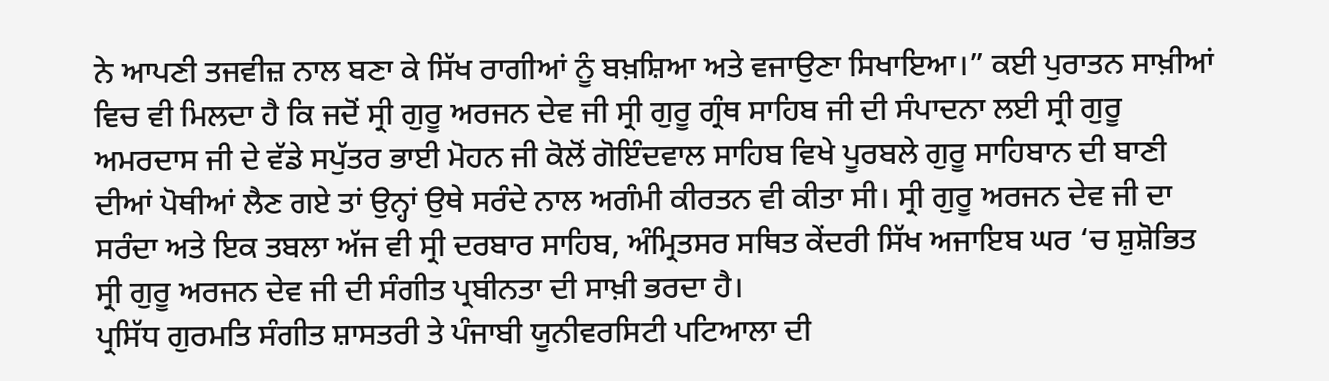ਨੇ ਆਪਣੀ ਤਜਵੀਜ਼ ਨਾਲ ਬਣਾ ਕੇ ਸਿੱਖ ਰਾਗੀਆਂ ਨੂੰ ਬਖ਼ਸ਼ਿਆ ਅਤੇ ਵਜਾਉਣਾ ਸਿਖਾਇਆ।” ਕਈ ਪੁਰਾਤਨ ਸਾਖ਼ੀਆਂ ਵਿਚ ਵੀ ਮਿਲਦਾ ਹੈ ਕਿ ਜਦੋਂ ਸ੍ਰੀ ਗੁਰੂ ਅਰਜਨ ਦੇਵ ਜੀ ਸ੍ਰੀ ਗੁਰੂ ਗ੍ਰੰਥ ਸਾਹਿਬ ਜੀ ਦੀ ਸੰਪਾਦਨਾ ਲਈ ਸ੍ਰੀ ਗੁਰੂ ਅਮਰਦਾਸ ਜੀ ਦੇ ਵੱਡੇ ਸਪੁੱਤਰ ਭਾਈ ਮੋਹਨ ਜੀ ਕੋਲੋਂ ਗੋਇੰਦਵਾਲ ਸਾਹਿਬ ਵਿਖੇ ਪੂਰਬਲੇ ਗੁਰੂ ਸਾਹਿਬਾਨ ਦੀ ਬਾਣੀ ਦੀਆਂ ਪੋਥੀਆਂ ਲੈਣ ਗਏ ਤਾਂ ਉਨ੍ਹਾਂ ਉਥੇ ਸਰੰਦੇ ਨਾਲ ਅਗੰਮੀ ਕੀਰਤਨ ਵੀ ਕੀਤਾ ਸੀ। ਸ੍ਰੀ ਗੁਰੂ ਅਰਜਨ ਦੇਵ ਜੀ ਦਾ ਸਰੰਦਾ ਅਤੇ ਇਕ ਤਬਲਾ ਅੱਜ ਵੀ ਸ੍ਰੀ ਦਰਬਾਰ ਸਾਹਿਬ, ਅੰਮ੍ਰਿਤਸਰ ਸਥਿਤ ਕੇਂਦਰੀ ਸਿੱਖ ਅਜਾਇਬ ਘਰ ‘ਚ ਸ਼ੁਸ਼ੋਭਿਤ ਸ੍ਰੀ ਗੁਰੂ ਅਰਜਨ ਦੇਵ ਜੀ ਦੀ ਸੰਗੀਤ ਪ੍ਰਬੀਨਤਾ ਦੀ ਸਾਖ਼ੀ ਭਰਦਾ ਹੈ।
ਪ੍ਰਸਿੱਧ ਗੁਰਮਤਿ ਸੰਗੀਤ ਸ਼ਾਸਤਰੀ ਤੇ ਪੰਜਾਬੀ ਯੂਨੀਵਰਸਿਟੀ ਪਟਿਆਲਾ ਦੀ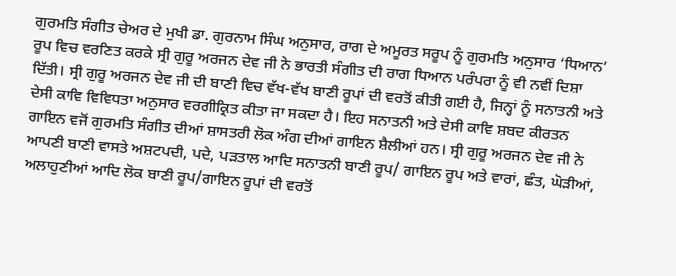ਗੁਰਮਤਿ ਸੰਗੀਤ ਚੇਅਰ ਦੇ ਮੁਖੀ ਡਾ. ਗੁਰਨਾਮ ਸਿੰਘ ਅਨੁਸਾਰ, ਰਾਗ ਦੇ ਅਮੂਰਤ ਸਰੂਪ ਨੂੰ ਗੁਰਮਤਿ ਅਨੁਸਾਰ ‘ਧਿਆਨ’ ਰੂਪ ਵਿਚ ਵਰਣਿਤ ਕਰਕੇ ਸ੍ਰੀ ਗੁਰੂ ਅਰਜਨ ਦੇਵ ਜੀ ਨੇ ਭਾਰਤੀ ਸੰਗੀਤ ਦੀ ਰਾਗ ਧਿਆਨ ਪਰੰਪਰਾ ਨੂੰ ਵੀ ਨਵੀਂ ਦਿਸ਼ਾ ਦਿੱਤੀ। ਸ੍ਰੀ ਗੁਰੂ ਅਰਜਨ ਦੇਵ ਜੀ ਦੀ ਬਾਣੀ ਵਿਚ ਵੱਖ-ਵੱਖ ਬਾਣੀ ਰੂਪਾਂ ਦੀ ਵਰਤੋਂ ਕੀਤੀ ਗਈ ਹੈ, ਜਿਨ੍ਹਾਂ ਨੂੰ ਸਨਾਤਨੀ ਅਤੇ ਦੇਸੀ ਕਾਵਿ ਵਿਵਿਧਤਾ ਅਨੁਸਾਰ ਵਰਗੀਕ੍ਰਿਤ ਕੀਤਾ ਜਾ ਸਕਦਾ ਹੈ। ਇਹ ਸਨਾਤਨੀ ਅਤੇ ਦੇਸੀ ਕਾਵਿ ਸ਼ਬਦ ਕੀਰਤਨ ਗਾਇਨ ਵਜੋਂ ਗੁਰਮਤਿ ਸੰਗੀਤ ਦੀਆਂ ਸ਼ਾਸਤਰੀ ਲੋਕ ਅੰਗ ਦੀਆਂ ਗਾਇਨ ਸ਼ੈਲੀਆਂ ਹਨ। ਸ੍ਰੀ ਗੁਰੂ ਅਰਜਨ ਦੇਵ ਜੀ ਨੇ ਆਪਣੀ ਬਾਣੀ ਵਾਸਤੇ ਅਸ਼ਟਪਦੀ, ਪਦੇ, ਪੜਤਾਲ ਆਦਿ ਸਨਾਤਨੀ ਬਾਣੀ ਰੂਪ/ ਗਾਇਨ ਰੂਪ ਅਤੇ ਵਾਰਾਂ, ਛੰਤ, ਘੋੜੀਆਂ, ਅਲਾਹੁਣੀਆਂ ਆਦਿ ਲੋਕ ਬਾਣੀ ਰੂਪ/ਗਾਇਨ ਰੂਪਾਂ ਦੀ ਵਰਤੋਂ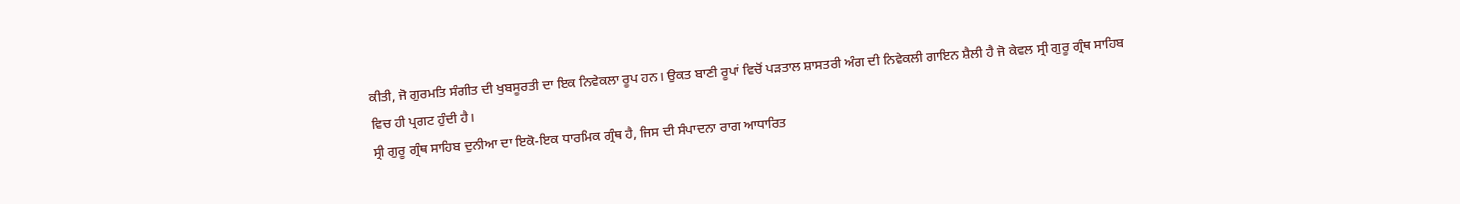ਕੀਤੀ, ਜੋ ਗੁਰਮਤਿ ਸੰਗੀਤ ਦੀ ਖੁਬਸੂਰਤੀ ਦਾ ਇਕ ਨਿਵੇਕਲਾ ਰੂਪ ਹਨ। ਉਕਤ ਬਾਣੀ ਰੂਪਾਂ ਵਿਚੋਂ ਪੜਤਾਲ ਸ਼ਾਸਤਰੀ ਅੰਗ ਦੀ ਨਿਵੇਕਲੀ ਗਾਇਨ ਸ਼ੈਲੀ ਹੈ ਜੋ ਕੇਵਲ ਸ੍ਰੀ ਗੁਰੂ ਗ੍ਰੰਥ ਸਾਹਿਬ ਵਿਚ ਹੀ ਪ੍ਰਗਟ ਹੁੰਦੀ ਹੈ।
ਸ੍ਰੀ ਗੁਰੂ ਗ੍ਰੰਥ ਸਾਹਿਬ ਦੁਨੀਆ ਦਾ ਇਕੋ-ਇਕ ਧਾਰਮਿਕ ਗ੍ਰੰਥ ਹੈ, ਜਿਸ ਦੀ ਸੰਪਾਦਨਾ ਰਾਗ ਆਧਾਰਿਤ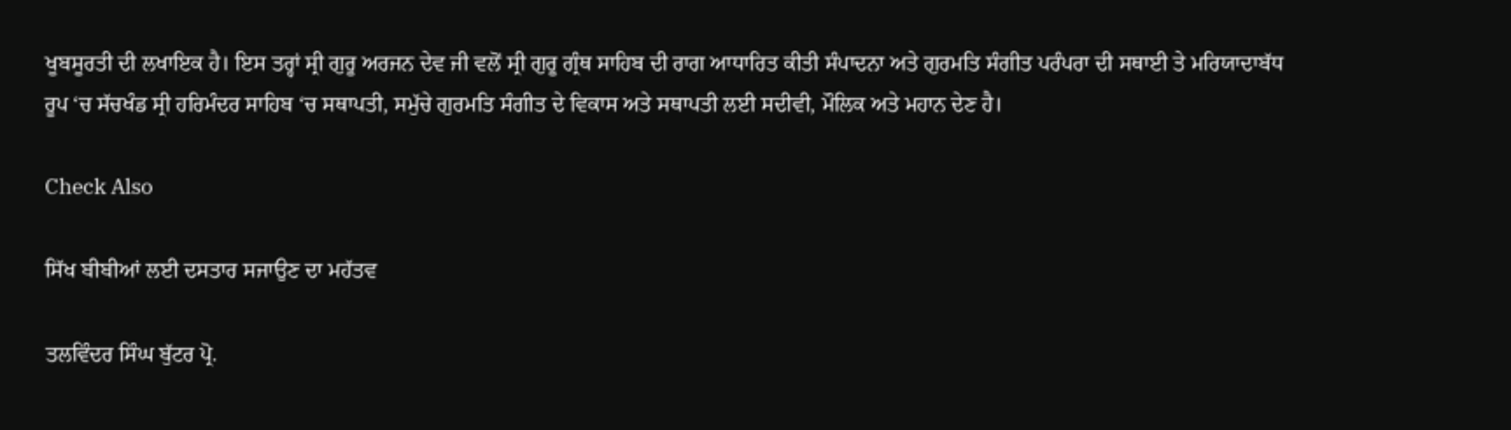ਖੂਬਸੂਰਤੀ ਦੀ ਲਖਾਇਕ ਹੈ। ਇਸ ਤਰ੍ਹਾਂ ਸ੍ਰੀ ਗੁਰੂ ਅਰਜਨ ਦੇਵ ਜੀ ਵਲੋਂ ਸ੍ਰੀ ਗੁਰੂ ਗ੍ਰੰਥ ਸਾਹਿਬ ਦੀ ਰਾਗ ਆਧਾਰਿਤ ਕੀਤੀ ਸੰਪਾਦਨਾ ਅਤੇ ਗੁਰਮਤਿ ਸੰਗੀਤ ਪਰੰਪਰਾ ਦੀ ਸਥਾਈ ਤੇ ਮਰਿਯਾਦਾਬੱਧ ਰੂਪ ‘ਚ ਸੱਚਖੰਡ ਸ੍ਰੀ ਹਰਿਮੰਦਰ ਸਾਹਿਬ ‘ਚ ਸਥਾਪਤੀ, ਸਮੁੱਚੇ ਗੁਰਮਤਿ ਸੰਗੀਤ ਦੇ ਵਿਕਾਸ ਅਤੇ ਸਥਾਪਤੀ ਲਈ ਸਦੀਵੀ, ਮੌਲਿਕ ਅਤੇ ਮਹਾਨ ਦੇਣ ਹੈ।

Check Also

ਸਿੱਖ ਬੀਬੀਆਂ ਲਈ ਦਸਤਾਰ ਸਜਾਉਣ ਦਾ ਮਹੱਤਵ

ਤਲਵਿੰਦਰ ਸਿੰਘ ਬੁੱਟਰ ਪ੍ਰੋ.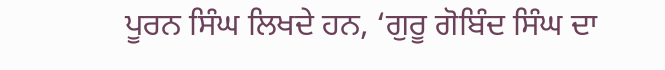ਪੂਰਨ ਸਿੰਘ ਲਿਖਦੇ ਹਨ, ‘ਗੁਰੂ ਗੋਬਿੰਦ ਸਿੰਘ ਦਾ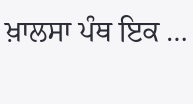ਖ਼ਾਲਸਾ ਪੰਥ ਇਕ …